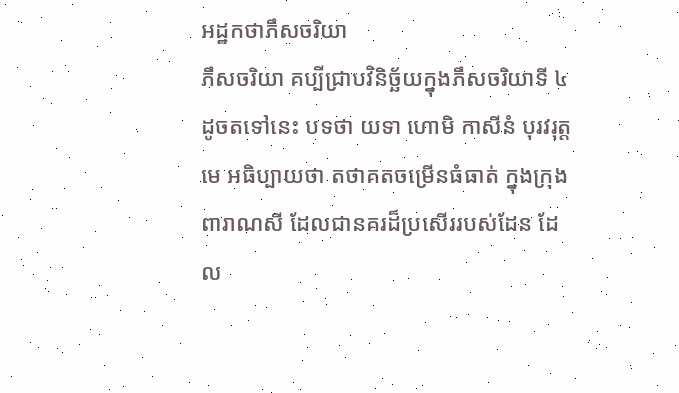អដ្ឋកថាភឹសចរិយា
ភឹសចរិយា គប្បីជ្រាបវិនិច្ឆ័យក្នុងភឹសចរិយាទី ៤ ដូចតទៅនេះ បទថា យទា ហោមិ កាសីនំ បុរវរុត្តមេ អធិប្បាយថា តថាគតចម្រើនធំធាត់ ក្នុងក្រុងពារាណសី ដែលជានគរដ៏ប្រសើររបស់ដែន ដែល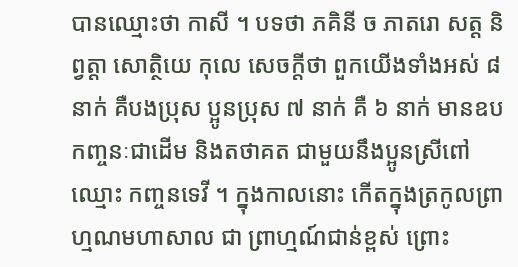បានឈ្មោះថា កាសី ។ បទថា ភគិនី ច ភាតរោ សត្ត និព្វត្តា សោត្ថិយេ កុលេ សេចក្តីថា ពួកយើងទាំងអស់ ៨ នាក់ គឺបងប្រុស ប្អូនប្រុស ៧ នាក់ គឺ ៦ នាក់ មានឧបកញ្ចនៈជាដើម និងតថាគត ជាមួយនឹងប្អូនស្រីពៅ ឈ្មោះ កញ្ចនទេវី ។ ក្នុងកាលនោះ កើតក្នុងត្រកូលព្រាហ្មណមហាសាល ជា ព្រាហ្មណ៍ជាន់ខ្ពស់ ព្រោះ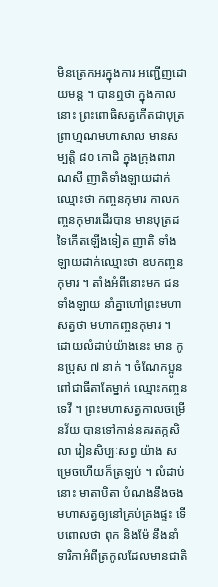មិនត្រេកអរក្នុងការ អញ្ជើញដោយមន្ត ។ បានឮថា ក្នុងកាលនោះ ព្រះពោធិសត្វកើតជាបុត្រព្រាហ្មណមហាសាល មានសម្បត្តិ ៨០ កោដិ ក្នុងក្រុងពារាណសី ញាតិទាំងឡាយដាក់ឈ្មោះថា កញ្ចនកុមារ កាលកញ្ចនកុមារដើរបាន មានបុត្រដទៃកើតឡើងទៀត ញាតិ ទាំងឡាយដាក់ឈ្មោះថា ឧបកញ្ចនកុមារ ។ តាំងអំពីនោះមក ជនទាំងឡាយ នាំគ្នាហៅព្រះមហាសត្វថា មហាកញ្ចនកុមារ ។ ដោយលំដាប់យ៉ាងនេះ មាន កូនប្រុស ៧ នាក់ ។ ចំណែកប្អូនពៅជាធីតាតែម្នាក់ ឈ្មោះកញ្ចនទេវី ។ ព្រះមហាសត្វកាលចម្រើនវ័យ បានទៅកាន់នគរតក្កសិលា រៀនសិប្បៈសព្វ យ៉ាង សម្រេចហើយក៏ត្រឡប់ ។ លំដាប់នោះ មាតាបិតា បំណងនឹងចងមហាសត្វឲ្យនៅគ្រប់គ្រងផ្ទះ ទើបពោលថា ពុក និងម៉ែ នឹងនាំទារិកាអំពីត្រកូលដែលមានជាតិ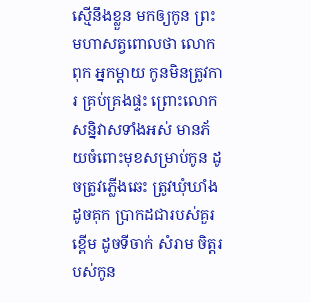ស្មើនឹងខ្លួន មកឲ្យកូន ព្រះមហាសត្វពោលថា លោកពុក អ្នកម្តាយ កូនមិនត្រូវការ គ្រប់គ្រងផ្ទះ ព្រោះលោកសន្និវាសទាំងអស់ មានភ័យចំពោះមុខសម្រាប់កូន ដូចត្រូវភ្លើងឆេះ ត្រូវឃុំឃាំងដូចគុក ប្រាកដជារបស់គួរខ្ពើម ដូចទីចាក់ សំរាម ចិត្តរបស់កូន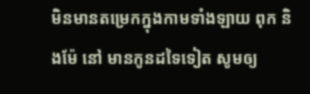មិនមានតម្រេកក្នុងកាមទាំងឡាយ ពុក និងម៉ែ នៅ មានកូនដទៃទៀត សូមឲ្យ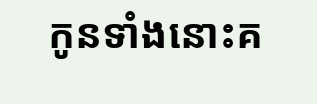កូនទាំងនោះគ